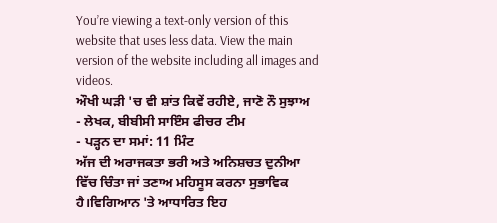You’re viewing a text-only version of this website that uses less data. View the main version of the website including all images and videos.
ਔਖੀ ਘੜੀ 'ਚ ਵੀ ਸ਼ਾਂਤ ਕਿਵੇਂ ਰਹੀਏ, ਜਾਣੋ ਨੌ ਸੁਝਾਅ
- ਲੇਖਕ, ਬੀਬੀਸੀ ਸਾਇੰਸ ਫੀਚਰ ਟੀਮ
- ਪੜ੍ਹਨ ਦਾ ਸਮਾਂ: 11 ਮਿੰਟ
ਅੱਜ ਦੀ ਅਰਾਜਕਤਾ ਭਰੀ ਅਤੇ ਅਨਿਸ਼ਚਤ ਦੁਨੀਆ ਵਿੱਚ ਚਿੰਤਾ ਜਾਂ ਤਣਾਅ ਮਹਿਸੂਸ ਕਰਨਾ ਸੁਭਾਵਿਕ ਹੈ।ਵਿਗਿਆਨ 'ਤੇ ਆਧਾਰਿਤ ਇਹ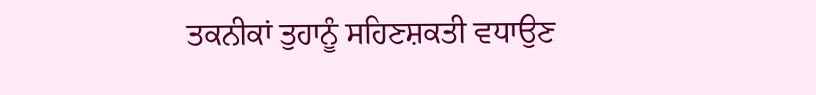ਤਕਨੀਕਾਂ ਤੁਹਾਨੂੰ ਸਹਿਣਸ਼ਕਤੀ ਵਧਾਉਣ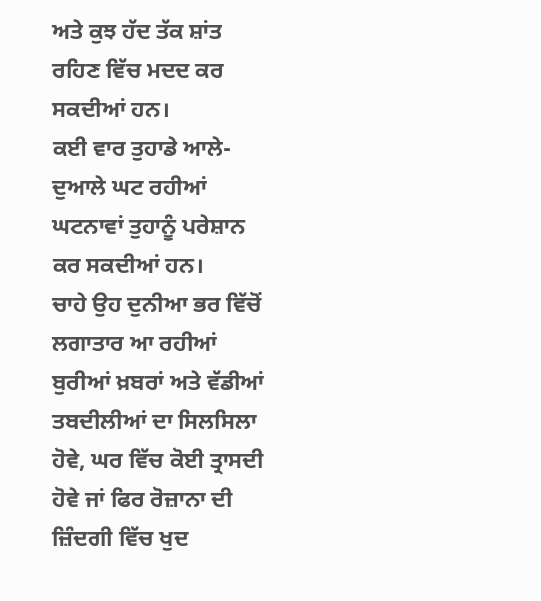ਅਤੇ ਕੁਝ ਹੱਦ ਤੱਕ ਸ਼ਾਂਤ ਰਹਿਣ ਵਿੱਚ ਮਦਦ ਕਰ ਸਕਦੀਆਂ ਹਨ।
ਕਈ ਵਾਰ ਤੁਹਾਡੇ ਆਲੇ-ਦੁਆਲੇ ਘਟ ਰਹੀਆਂ ਘਟਨਾਵਾਂ ਤੁਹਾਨੂੰ ਪਰੇਸ਼ਾਨ ਕਰ ਸਕਦੀਆਂ ਹਨ।
ਚਾਹੇ ਉਹ ਦੁਨੀਆ ਭਰ ਵਿੱਚੋਂ ਲਗਾਤਾਰ ਆ ਰਹੀਆਂ ਬੁਰੀਆਂ ਖ਼ਬਰਾਂ ਅਤੇ ਵੱਡੀਆਂ ਤਬਦੀਲੀਆਂ ਦਾ ਸਿਲਸਿਲਾ ਹੋਵੇ, ਘਰ ਵਿੱਚ ਕੋਈ ਤ੍ਰਾਸਦੀ ਹੋਵੇ ਜਾਂ ਫਿਰ ਰੋਜ਼ਾਨਾ ਦੀ ਜ਼ਿੰਦਗੀ ਵਿੱਚ ਖੁਦ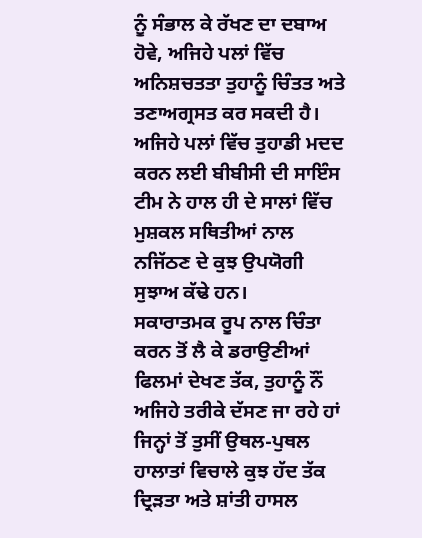ਨੂੰ ਸੰਭਾਲ ਕੇ ਰੱਖਣ ਦਾ ਦਬਾਅ ਹੋਵੇ, ਅਜਿਹੇ ਪਲਾਂ ਵਿੱਚ ਅਨਿਸ਼ਚਤਤਾ ਤੁਹਾਨੂੰ ਚਿੰਤਤ ਅਤੇ ਤਣਾਅਗ੍ਰਸਤ ਕਰ ਸਕਦੀ ਹੈ।
ਅਜਿਹੇ ਪਲਾਂ ਵਿੱਚ ਤੁਹਾਡੀ ਮਦਦ ਕਰਨ ਲਈ ਬੀਬੀਸੀ ਦੀ ਸਾਇੰਸ ਟੀਮ ਨੇ ਹਾਲ ਹੀ ਦੇ ਸਾਲਾਂ ਵਿੱਚ ਮੁਸ਼ਕਲ ਸਥਿਤੀਆਂ ਨਾਲ ਨਜਿੱਠਣ ਦੇ ਕੁਝ ਉਪਯੋਗੀ ਸੁਝਾਅ ਕੱਢੇ ਹਨ।
ਸਕਾਰਾਤਮਕ ਰੂਪ ਨਾਲ ਚਿੰਤਾ ਕਰਨ ਤੋਂ ਲੈ ਕੇ ਡਰਾਉਣੀਆਂ ਫਿਲਮਾਂ ਦੇਖਣ ਤੱਕ, ਤੁਹਾਨੂੰ ਨੌਂ ਅਜਿਹੇ ਤਰੀਕੇ ਦੱਸਣ ਜਾ ਰਹੇ ਹਾਂ ਜਿਨ੍ਹਾਂ ਤੋਂ ਤੁਸੀਂ ਉਥਲ-ਪੁਥਲ ਹਾਲਾਤਾਂ ਵਿਚਾਲੇ ਕੁਝ ਹੱਦ ਤੱਕ ਦ੍ਰਿੜਤਾ ਅਤੇ ਸ਼ਾਂਤੀ ਹਾਸਲ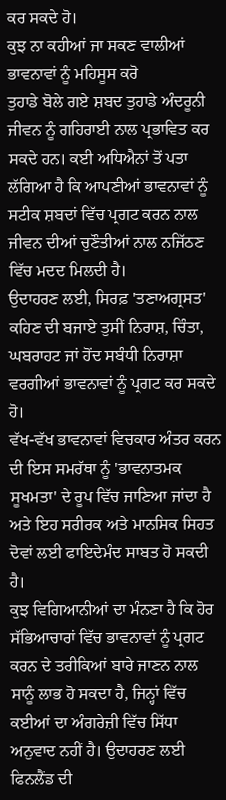ਕਰ ਸਕਦੇ ਹੋ।
ਕੁਝ ਨਾ ਕਹੀਆਂ ਜਾ ਸਕਣ ਵਾਲੀਆਂ ਭਾਵਨਾਵਾਂ ਨੂੰ ਮਹਿਸੂਸ ਕਰੋ
ਤੁਹਾਡੇ ਬੋਲੇ ਗਏ ਸ਼ਬਦ ਤੁਹਾਡੇ ਅੰਦਰੂਨੀ ਜੀਵਨ ਨੂੰ ਗਹਿਰਾਈ ਨਾਲ ਪ੍ਰਭਾਵਿਤ ਕਰ ਸਕਦੇ ਹਨ। ਕਈ ਅਧਿਐਨਾਂ ਤੋਂ ਪਤਾ ਲੱਗਿਆ ਹੈ ਕਿ ਆਪਣੀਆਂ ਭਾਵਨਾਵਾਂ ਨੂੰ ਸਟੀਕ ਸ਼ਬਦਾਂ ਵਿੱਚ ਪ੍ਰਗਟ ਕਰਨ ਨਾਲ ਜੀਵਨ ਦੀਆਂ ਚੁਣੌਤੀਆਂ ਨਾਲ ਨਜਿੱਠਣ ਵਿੱਚ ਮਦਦ ਮਿਲਦੀ ਹੈ।
ਉਦਾਹਰਣ ਲਈ, ਸਿਰਫ਼ 'ਤਣਾਅਗ੍ਰਸਤ' ਕਹਿਣ ਦੀ ਬਜਾਏ ਤੁਸੀਂ ਨਿਰਾਸ਼, ਚਿੰਤਾ, ਘਬਰਾਹਟ ਜਾਂ ਹੋਂਦ ਸਬੰਧੀ ਨਿਰਾਸ਼ਾ ਵਰਗੀਆਂ ਭਾਵਨਾਵਾਂ ਨੂੰ ਪ੍ਰਗਟ ਕਰ ਸਕਦੇ ਹੋ।
ਵੱਖ-ਵੱਖ ਭਾਵਨਾਵਾਂ ਵਿਚਕਾਰ ਅੰਤਰ ਕਰਨ ਦੀ ਇਸ ਸਮਰੱਥਾ ਨੂੰ 'ਭਾਵਨਾਤਮਕ ਸੂਖਮਤਾ' ਦੇ ਰੂਪ ਵਿੱਚ ਜਾਣਿਆ ਜਾਂਦਾ ਹੈ ਅਤੇ ਇਹ ਸਰੀਰਕ ਅਤੇ ਮਾਨਸਿਕ ਸਿਹਤ ਦੋਵਾਂ ਲਈ ਫਾਇਦੇਮੰਦ ਸਾਬਤ ਹੋ ਸਕਦੀ ਹੈ।
ਕੁਝ ਵਿਗਿਆਨੀਆਂ ਦਾ ਮੰਨਣਾ ਹੈ ਕਿ ਹੋਰ ਸੱਭਿਆਚਾਰਾਂ ਵਿੱਚ ਭਾਵਨਾਵਾਂ ਨੂੰ ਪ੍ਰਗਟ ਕਰਨ ਦੇ ਤਰੀਕਿਆਂ ਬਾਰੇ ਜਾਣਨ ਨਾਲ ਸਾਨੂੰ ਲਾਭ ਹੋ ਸਕਦਾ ਹੈ, ਜਿਨ੍ਹਾਂ ਵਿੱਚ ਕਈਆਂ ਦਾ ਅੰਗਰੇਜ਼ੀ ਵਿੱਚ ਸਿੱਧਾ ਅਨੁਵਾਦ ਨਹੀਂ ਹੈ। ਉਦਾਹਰਣ ਲਈ ਫਿਨਲੈਂਡ ਦੀ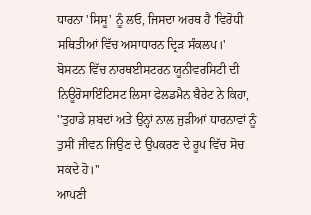ਧਾਰਨਾ 'ਸਿਸੂ' ਨੂੰ ਲਓ, ਜਿਸਦਾ ਅਰਥ ਹੈ 'ਵਿਰੋਧੀ ਸਥਿਤੀਆਂ ਵਿੱਚ ਅਸਾਧਾਰਨ ਦ੍ਰਿੜ ਸੰਕਲਪ।'
ਬੋਸਟਨ ਵਿੱਚ ਨਾਰਥਈਸਟਰਨ ਯੂਨੀਵਰਸਿਟੀ ਦੀ ਨਿਊਰੋਸਾਇੰਟਿਸਟ ਲਿਸਾ ਫੇਲਡਮੈਨ ਬੈਰੇਟ ਨੇ ਕਿਹਾ, ''ਤੁਹਾਡੇ ਸ਼ਬਦਾਂ ਅਤੇ ਉਨ੍ਹਾਂ ਨਾਲ ਜੁੜੀਆਂ ਧਾਰਨਾਵਾਂ ਨੂੰ ਤੁਸੀਂ ਜੀਵਨ ਜਿਉਣ ਦੇ ਉਪਕਰਣ ਦੇ ਰੂਪ ਵਿੱਚ ਸੋਚ ਸਕਦੇ ਹੋ।''
ਆਪਣੀ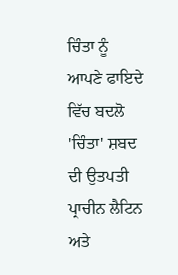ਚਿੰਤਾ ਨੂੰ ਆਪਣੇ ਫਾਇਦੇ ਵਿੱਚ ਬਦਲੋ
'ਚਿੰਤਾ' ਸ਼ਬਦ ਦੀ ਉਤਪਤੀ ਪ੍ਰਾਚੀਨ ਲੈਟਿਨ ਅਤੇ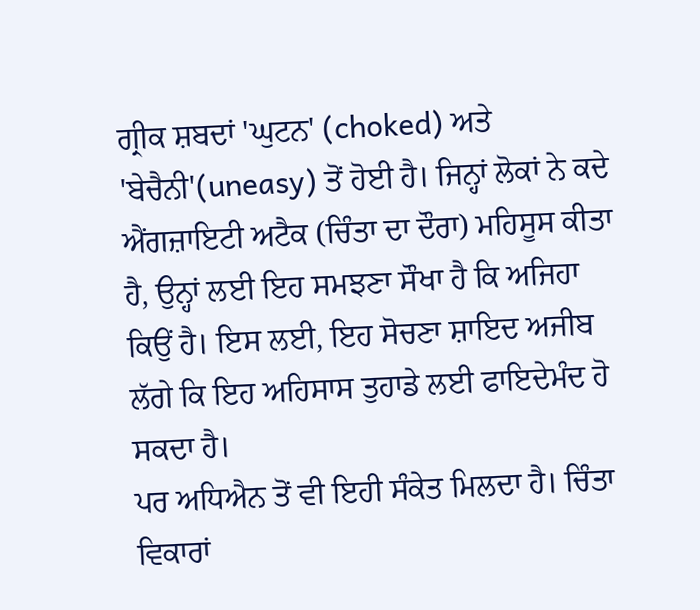ਗ੍ਰੀਕ ਸ਼ਬਦਾਂ 'ਘੁਟਨ' (choked) ਅਤੇ 'ਬੇਚੈਨੀ'(uneasy) ਤੋਂ ਹੋਈ ਹੈ। ਜਿਨ੍ਹਾਂ ਲੋਕਾਂ ਨੇ ਕਦੇ ਐਂਗਜ਼ਾਇਟੀ ਅਟੈਕ (ਚਿੰਤਾ ਦਾ ਦੌਰਾ) ਮਹਿਸੂਸ ਕੀਤਾ ਹੈ, ਉਨ੍ਹਾਂ ਲਈ ਇਹ ਸਮਝਣਾ ਸੌਖਾ ਹੈ ਕਿ ਅਜਿਹਾ ਕਿਉਂ ਹੈ। ਇਸ ਲਈ, ਇਹ ਸੋਚਣਾ ਸ਼ਾਇਦ ਅਜੀਬ ਲੱਗੇ ਕਿ ਇਹ ਅਹਿਸਾਸ ਤੁਹਾਡੇ ਲਈ ਫਾਇਦੇਮੰਦ ਹੋ ਸਕਦਾ ਹੈ।
ਪਰ ਅਧਿਐਨ ਤੋਂ ਵੀ ਇਹੀ ਸੰਕੇਤ ਮਿਲਦਾ ਹੈ। ਚਿੰਤਾ ਵਿਕਾਰਾਂ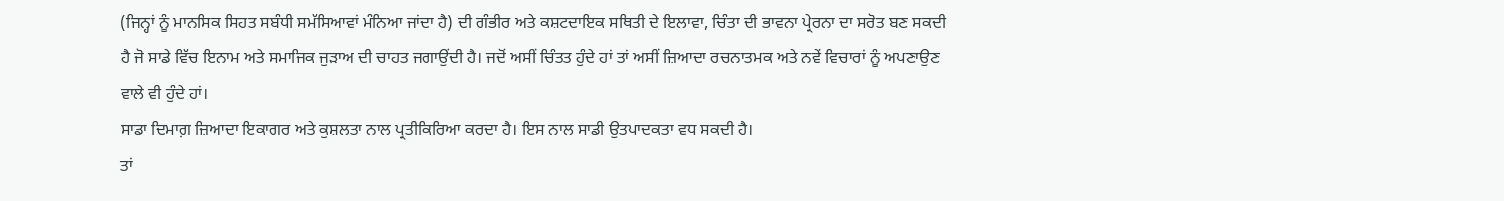(ਜਿਨ੍ਹਾਂ ਨੂੰ ਮਾਨਸਿਕ ਸਿਹਤ ਸਬੰਧੀ ਸਮੱਸਿਆਵਾਂ ਮੰਨਿਆ ਜਾਂਦਾ ਹੈ) ਦੀ ਗੰਭੀਰ ਅਤੇ ਕਸ਼ਟਦਾਇਕ ਸਥਿਤੀ ਦੇ ਇਲਾਵਾ, ਚਿੰਤਾ ਦੀ ਭਾਵਨਾ ਪ੍ਰੇਰਨਾ ਦਾ ਸਰੋਤ ਬਣ ਸਕਦੀ ਹੈ ਜੋ ਸਾਡੇ ਵਿੱਚ ਇਨਾਮ ਅਤੇ ਸਮਾਜਿਕ ਜੁੜਾਅ ਦੀ ਚਾਹਤ ਜਗਾਉਂਦੀ ਹੈ। ਜਦੋਂ ਅਸੀਂ ਚਿੰਤਤ ਹੁੰਦੇ ਹਾਂ ਤਾਂ ਅਸੀਂ ਜ਼ਿਆਦਾ ਰਚਨਾਤਮਕ ਅਤੇ ਨਵੇਂ ਵਿਚਾਰਾਂ ਨੂੰ ਅਪਣਾਉਣ ਵਾਲੇ ਵੀ ਹੁੰਦੇ ਹਾਂ।
ਸਾਡਾ ਦਿਮਾਗ਼ ਜ਼ਿਆਦਾ ਇਕਾਗਰ ਅਤੇ ਕੁਸ਼ਲਤਾ ਨਾਲ ਪ੍ਰਤੀਕਿਰਿਆ ਕਰਦਾ ਹੈ। ਇਸ ਨਾਲ ਸਾਡੀ ਉਤਪਾਦਕਤਾ ਵਧ ਸਕਦੀ ਹੈ।
ਤਾਂ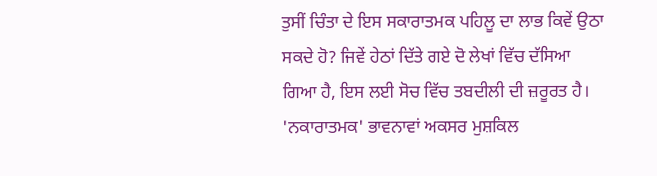ਤੁਸੀਂ ਚਿੰਤਾ ਦੇ ਇਸ ਸਕਾਰਾਤਮਕ ਪਹਿਲੂ ਦਾ ਲਾਭ ਕਿਵੇਂ ਉਠਾ ਸਕਦੇ ਹੋ? ਜਿਵੇਂ ਹੇਠਾਂ ਦਿੱਤੇ ਗਏ ਦੋ ਲੇਖਾਂ ਵਿੱਚ ਦੱਸਿਆ ਗਿਆ ਹੈ, ਇਸ ਲਈ ਸੋਚ ਵਿੱਚ ਤਬਦੀਲੀ ਦੀ ਜ਼ਰੂਰਤ ਹੈ। 'ਨਕਾਰਾਤਮਕ' ਭਾਵਨਾਵਾਂ ਅਕਸਰ ਮੁਸ਼ਕਿਲ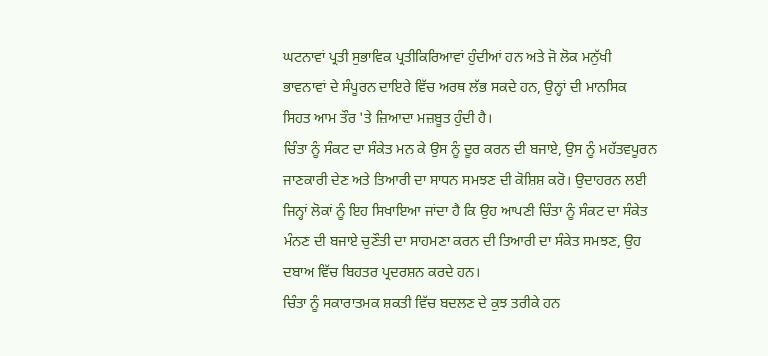ਘਟਨਾਵਾਂ ਪ੍ਰਤੀ ਸੁਭਾਵਿਕ ਪ੍ਰਤੀਕਿਰਿਆਵਾਂ ਹੁੰਦੀਆਂ ਹਨ ਅਤੇ ਜੋ ਲੋਕ ਮਨੁੱਖੀ ਭਾਵਨਾਵਾਂ ਦੇ ਸੰਪੂਰਨ ਦਾਇਰੇ ਵਿੱਚ ਅਰਥ ਲੱਭ ਸਕਦੇ ਹਨ, ਉਨ੍ਹਾਂ ਦੀ ਮਾਨਸਿਕ ਸਿਹਤ ਆਮ ਤੌਰ 'ਤੇ ਜ਼ਿਆਦਾ ਮਜ਼ਬੂਤ ਹੁੰਦੀ ਹੈ।
ਚਿੰਤਾ ਨੂੰ ਸੰਕਟ ਦਾ ਸੰਕੇਤ ਮਨ ਕੇ ਉਸ ਨੂੰ ਦੂਰ ਕਰਨ ਦੀ ਬਜਾਏ, ਉਸ ਨੂੰ ਮਹੱਤਵਪੂਰਨ ਜਾਣਕਾਰੀ ਦੇਣ ਅਤੇ ਤਿਆਰੀ ਦਾ ਸਾਧਨ ਸਮਝਣ ਦੀ ਕੋਸ਼ਿਸ਼ ਕਰੋ। ਉਦਾਹਰਨ ਲਈ ਜਿਨ੍ਹਾਂ ਲੋਕਾਂ ਨੂੰ ਇਹ ਸਿਖਾਇਆ ਜਾਂਦਾ ਹੈ ਕਿ ਉਹ ਆਪਣੀ ਚਿੰਤਾ ਨੂੰ ਸੰਕਟ ਦਾ ਸੰਕੇਤ ਮੰਨਣ ਦੀ ਬਜਾਏ ਚੁਣੌਤੀ ਦਾ ਸਾਹਮਣਾ ਕਰਨ ਦੀ ਤਿਆਰੀ ਦਾ ਸੰਕੇਤ ਸਮਝਣ, ਉਹ ਦਬਾਅ ਵਿੱਚ ਬਿਹਤਰ ਪ੍ਰਦਰਸ਼ਨ ਕਰਦੇ ਹਨ।
ਚਿੰਤਾ ਨੂੰ ਸਕਾਰਾਤਮਕ ਸ਼ਕਤੀ ਵਿੱਚ ਬਦਲਣ ਦੇ ਕੁਝ ਤਰੀਕੇ ਹਨ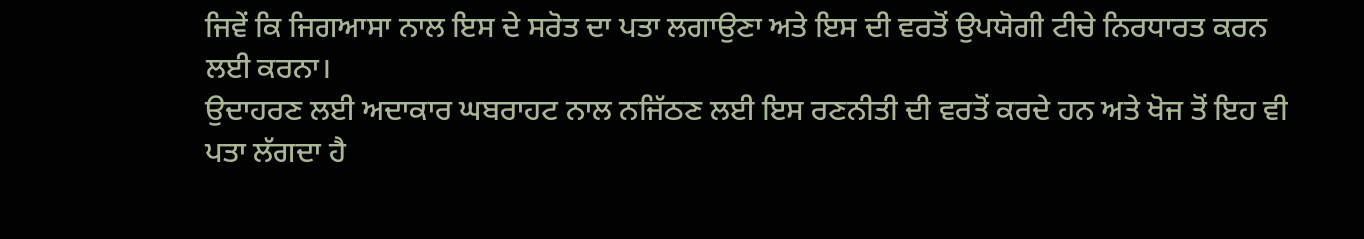ਜਿਵੇਂ ਕਿ ਜਿਗਆਸਾ ਨਾਲ ਇਸ ਦੇ ਸਰੋਤ ਦਾ ਪਤਾ ਲਗਾਉਣਾ ਅਤੇ ਇਸ ਦੀ ਵਰਤੋਂ ਉਪਯੋਗੀ ਟੀਚੇ ਨਿਰਧਾਰਤ ਕਰਨ ਲਈ ਕਰਨਾ।
ਉਦਾਹਰਣ ਲਈ ਅਦਾਕਾਰ ਘਬਰਾਹਟ ਨਾਲ ਨਜਿੱਠਣ ਲਈ ਇਸ ਰਣਨੀਤੀ ਦੀ ਵਰਤੋਂ ਕਰਦੇ ਹਨ ਅਤੇ ਖੋਜ ਤੋਂ ਇਹ ਵੀ ਪਤਾ ਲੱਗਦਾ ਹੈ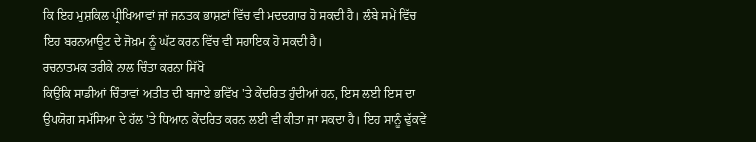ਕਿ ਇਹ ਮੁਸ਼ਕਿਲ ਪ੍ਰੀਖਿਆਵਾਂ ਜਾਂ ਜਨਤਕ ਭਾਸ਼ਣਾਂ ਵਿੱਚ ਵੀ ਮਦਦਗਾਰ ਹੋ ਸਕਦੀ ਹੈ। ਲੰਬੇ ਸਮੇਂ ਵਿੱਚ ਇਹ ਬਰਨਆਊਟ ਦੇ ਜੋਖ਼ਮ ਨੂੰ ਘੱਟ ਕਰਨ ਵਿੱਚ ਵੀ ਸਹਾਇਕ ਹੋ ਸਕਦੀ ਹੈ।
ਰਚਨਾਤਮਕ ਤਰੀਕੇ ਨਾਲ ਚਿੰਤਾ ਕਰਨਾ ਸਿੱਖੋ
ਕਿਉਂਕਿ ਸਾਡੀਆਂ ਚਿੰਤਾਵਾਂ ਅਤੀਤ ਦੀ ਬਜਾਏ ਭਵਿੱਖ 'ਤੇ ਕੇਂਦਰਿਤ ਹੁੰਦੀਆਂ ਹਨ, ਇਸ ਲਈ ਇਸ ਦਾ ਉਪਯੋਗ ਸਮੱਸਿਆ ਦੇ ਹੱਲ 'ਤੇ ਧਿਆਨ ਕੇਂਦਰਿਤ ਕਰਨ ਲਈ ਵੀ ਕੀਤਾ ਜਾ ਸਕਦਾ ਹੈ। ਇਹ ਸਾਨੂੰ ਢੁੱਕਵੇਂ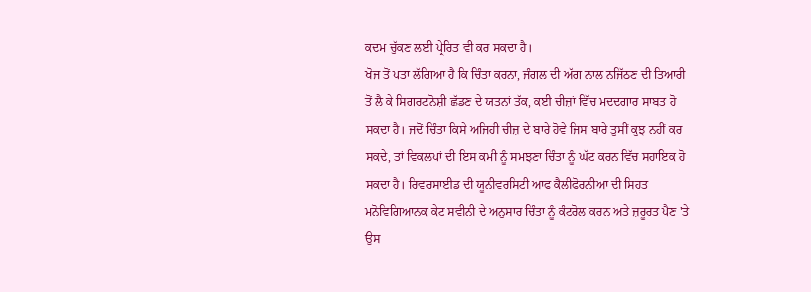ਕਦਮ ਚੁੱਕਣ ਲਈ ਪ੍ਰੇਰਿਤ ਵੀ ਕਰ ਸਕਦਾ ਹੈ।
ਖੋਜ ਤੋਂ ਪਤਾ ਲੱਗਿਆ ਹੈ ਕਿ ਚਿੰਤਾ ਕਰਨਾ, ਜੰਗਲ ਦੀ ਅੱਗ ਨਾਲ ਨਜਿੱਠਣ ਦੀ ਤਿਆਰੀ ਤੋਂ ਲੈ ਕੇ ਸਿਗਰਟਨੋਸ਼ੀ ਛੱਡਣ ਦੇ ਯਤਨਾਂ ਤੱਕ, ਕਈ ਚੀਜ਼ਾਂ ਵਿੱਚ ਮਦਦਗਾਰ ਸਾਬਤ ਹੋ ਸਕਦਾ ਹੈ। ਜਦੋਂ ਚਿੰਤਾ ਕਿਸੇ ਅਜਿਹੀ ਚੀਜ਼ ਦੇ ਬਾਰੇ ਹੋਵੇ ਜਿਸ ਬਾਰੇ ਤੁਸੀਂ ਕੁਝ ਨਹੀਂ ਕਰ ਸਕਦੇ, ਤਾਂ ਵਿਕਲਪਾਂ ਦੀ ਇਸ ਕਮੀ ਨੂੰ ਸਮਝਣਾ ਚਿੰਤਾ ਨੂੰ ਘੱਟ ਕਰਨ ਵਿੱਚ ਸਹਾਇਕ ਹੋ ਸਕਦਾ ਹੈ। ਰਿਵਰਸਾਈਡ ਦੀ ਯੂਨੀਵਰਸਿਟੀ ਆਫ ਕੈਲੀਫੋਰਨੀਆ ਦੀ ਸਿਹਤ ਮਨੋਵਿਗਿਆਨਕ ਕੇਟ ਸਵੀਨੀ ਦੇ ਅਨੁਸਾਰ ਚਿੰਤਾ ਨੂੰ ਕੰਟਰੋਲ ਕਰਨ ਅਤੇ ਜ਼ਰੂਰਤ ਪੈਣ 'ਤੇ ਉਸ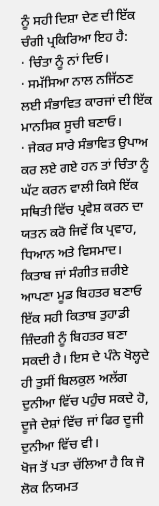ਨੂੰ ਸਹੀ ਦਿਸ਼ਾ ਦੇਣ ਦੀ ਇੱਕ ਚੰਗੀ ਪ੍ਰਕਿਰਿਆ ਇਹ ਹੈ:
· ਚਿੰਤਾ ਨੂੰ ਨਾਂ ਦਿਓ।
· ਸਮੱਸਿਆ ਨਾਲ ਨਜਿੱਠਣ ਲਈ ਸੰਭਾਵਿਤ ਕਾਰਜਾਂ ਦੀ ਇੱਕ ਮਾਨਸਿਕ ਸੂਚੀ ਬਣਾਓ।
· ਜੇਕਰ ਸਾਰੇ ਸੰਭਾਵਿਤ ਉਪਾਅ ਕਰ ਲਏ ਗਏ ਹਨ ਤਾਂ ਚਿੰਤਾ ਨੂੰ ਘੱਟ ਕਰਨ ਵਾਲੀ ਕਿਸੇ ਇੱਕ ਸਥਿਤੀ ਵਿੱਚ ਪ੍ਰਵੇਸ਼ ਕਰਨ ਦਾ ਯਤਨ ਕਰੋ ਜਿਵੇਂ ਕਿ ਪ੍ਰਵਾਹ, ਧਿਆਨ ਅਤੇ ਵਿਸਮਾਦ।
ਕਿਤਾਬ ਜਾਂ ਸੰਗੀਤ ਜ਼ਰੀਏ ਆਪਣਾ ਮੂਡ ਬਿਹਤਰ ਬਣਾਓ
ਇੱਕ ਸਹੀ ਕਿਤਾਬ ਤੁਹਾਡੀ ਜ਼ਿੰਦਗੀ ਨੂੰ ਬਿਹਤਰ ਬਣਾ ਸਕਦੀ ਹੈ। ਇਸ ਦੇ ਪੰਨੇ ਖੋਲ੍ਹਦੇ ਹੀ ਤੁਸੀਂ ਬਿਲਕੁਲ ਅਲੱਗ ਦੁਨੀਆ ਵਿੱਚ ਪਹੁੰਚ ਸਕਦੇ ਹੋ, ਦੂਜੇ ਦੇਸ਼ਾਂ ਵਿੱਚ ਜਾਂ ਫਿਰ ਦੂਜੀ ਦੁਨੀਆ ਵਿੱਚ ਵੀ।
ਖੋਜ ਤੋਂ ਪਤਾ ਚੱਲਿਆ ਹੈ ਕਿ ਜੋ ਲੋਕ ਨਿਯਮਤ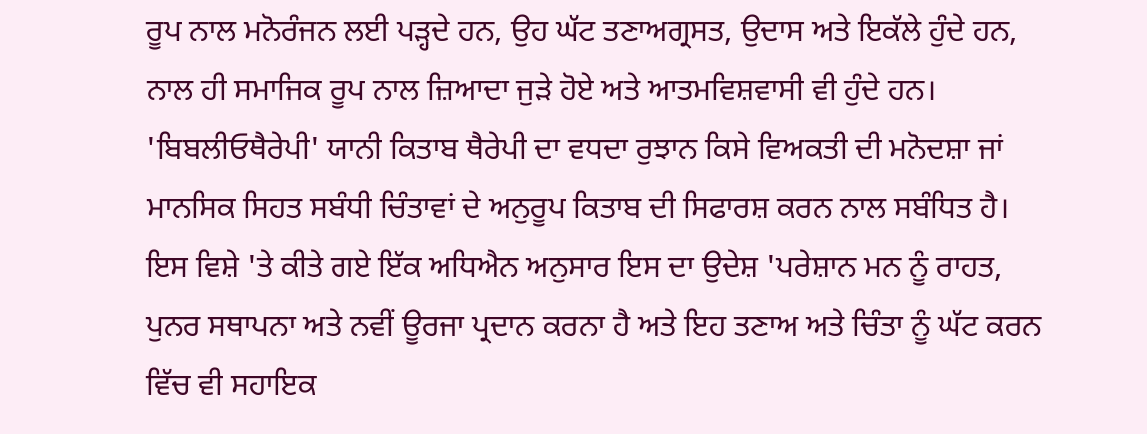ਰੂਪ ਨਾਲ ਮਨੋਰੰਜਨ ਲਈ ਪੜ੍ਹਦੇ ਹਨ, ਉਹ ਘੱਟ ਤਣਾਅਗ੍ਰਸਤ, ਉਦਾਸ ਅਤੇ ਇਕੱਲੇ ਹੁੰਦੇ ਹਨ, ਨਾਲ ਹੀ ਸਮਾਜਿਕ ਰੂਪ ਨਾਲ ਜ਼ਿਆਦਾ ਜੁੜੇ ਹੋਏ ਅਤੇ ਆਤਮਵਿਸ਼ਵਾਸੀ ਵੀ ਹੁੰਦੇ ਹਨ।
'ਬਿਬਲੀਓਥੈਰੇਪੀ' ਯਾਨੀ ਕਿਤਾਬ ਥੈਰੇਪੀ ਦਾ ਵਧਦਾ ਰੁਝਾਨ ਕਿਸੇ ਵਿਅਕਤੀ ਦੀ ਮਨੋਦਸ਼ਾ ਜਾਂ ਮਾਨਸਿਕ ਸਿਹਤ ਸਬੰਧੀ ਚਿੰਤਾਵਾਂ ਦੇ ਅਨੁਰੂਪ ਕਿਤਾਬ ਦੀ ਸਿਫਾਰਸ਼ ਕਰਨ ਨਾਲ ਸਬੰਧਿਤ ਹੈ। ਇਸ ਵਿਸ਼ੇ 'ਤੇ ਕੀਤੇ ਗਏ ਇੱਕ ਅਧਿਐਨ ਅਨੁਸਾਰ ਇਸ ਦਾ ਉਦੇਸ਼ 'ਪਰੇਸ਼ਾਨ ਮਨ ਨੂੰ ਰਾਹਤ, ਪੁਨਰ ਸਥਾਪਨਾ ਅਤੇ ਨਵੀਂ ਊਰਜਾ ਪ੍ਰਦਾਨ ਕਰਨਾ ਹੈ ਅਤੇ ਇਹ ਤਣਾਅ ਅਤੇ ਚਿੰਤਾ ਨੂੰ ਘੱਟ ਕਰਨ ਵਿੱਚ ਵੀ ਸਹਾਇਕ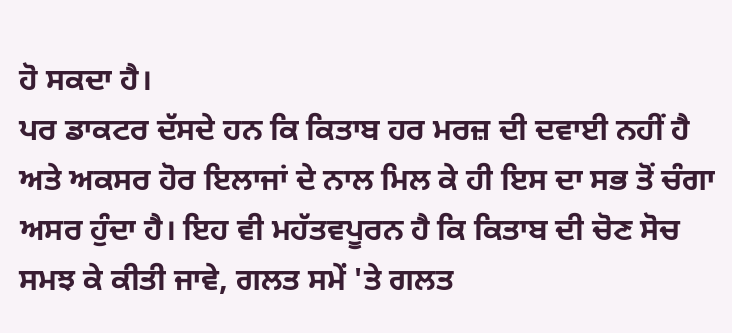ਹੋ ਸਕਦਾ ਹੈ।
ਪਰ ਡਾਕਟਰ ਦੱਸਦੇ ਹਨ ਕਿ ਕਿਤਾਬ ਹਰ ਮਰਜ਼ ਦੀ ਦਵਾਈ ਨਹੀਂ ਹੈ ਅਤੇ ਅਕਸਰ ਹੋਰ ਇਲਾਜਾਂ ਦੇ ਨਾਲ ਮਿਲ ਕੇ ਹੀ ਇਸ ਦਾ ਸਭ ਤੋਂ ਚੰਗਾ ਅਸਰ ਹੁੰਦਾ ਹੈ। ਇਹ ਵੀ ਮਹੱਤਵਪੂਰਨ ਹੈ ਕਿ ਕਿਤਾਬ ਦੀ ਚੋਣ ਸੋਚ ਸਮਝ ਕੇ ਕੀਤੀ ਜਾਵੇ, ਗਲਤ ਸਮੇਂ 'ਤੇ ਗਲਤ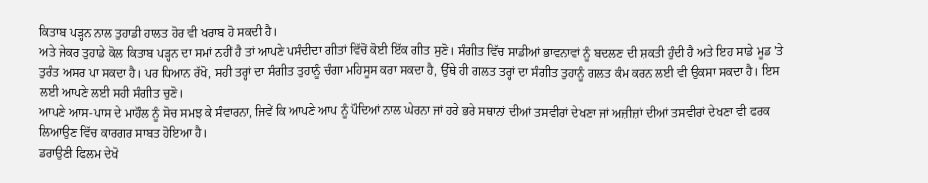ਕਿਤਾਬ ਪੜ੍ਹਨ ਨਾਲ ਤੁਹਾਡੀ ਹਾਲਤ ਹੋਰ ਵੀ ਖਰਾਬ ਹੋ ਸਕਦੀ ਹੈ।
ਅਤੇ ਜੇਕਰ ਤੁਹਾਡੇ ਕੋਲ ਕਿਤਾਬ ਪੜ੍ਹਨ ਦਾ ਸਮਾਂ ਨਹੀਂ ਹੈ ਤਾਂ ਆਪਣੇ ਪਸੰਦੀਦਾ ਗੀਤਾਂ ਵਿੱਚੋਂ ਕੋਈ ਇੱਕ ਗੀਤ ਸੁਣੋ। ਸੰਗੀਤ ਵਿੱਚ ਸਾਡੀਆਂ ਭਾਵਨਾਵਾਂ ਨੂੰ ਬਦਲਣ ਦੀ ਸ਼ਕਤੀ ਹੁੰਦੀ ਹੈ ਅਤੇ ਇਹ ਸਾਡੇ ਮੂਡ 'ਤੇ ਤੁਰੰਤ ਅਸਰ ਪਾ ਸਕਦਾ ਹੈ। ਪਰ ਧਿਆਨ ਰੱਖੋ, ਸਹੀ ਤਰ੍ਹਾਂ ਦਾ ਸੰਗੀਤ ਤੁਹਾਨੂੰ ਚੰਗਾ ਮਹਿਸੂਸ ਕਰਾ ਸਕਦਾ ਹੈ, ਉੱਥੇ ਹੀ ਗਲਤ ਤਰ੍ਹਾਂ ਦਾ ਸੰਗੀਤ ਤੁਹਾਨੂੰ ਗਲਤ ਕੰਮ ਕਰਨ ਲਈ ਵੀ ਉਕਸਾ ਸਕਦਾ ਹੈ। ਇਸ ਲਈ ਆਪਣੇ ਲਈ ਸਹੀ ਸੰਗੀਤ ਚੁਣੋ।
ਆਪਣੇ ਆਸ-ਪਾਸ ਦੇ ਮਾਹੌਲ ਨੂੰ ਸੋਚ ਸਮਝ ਕੇ ਸੰਵਾਰਨਾ, ਜਿਵੇਂ ਕਿ ਆਪਣੇ ਆਪ ਨੂੰ ਪੌਦਿਆਂ ਨਾਲ ਘੇਰਨਾ ਜਾਂ ਹਰੇ ਭਰੇ ਸਥਾਨਾਂ ਦੀਆਂ ਤਸਵੀਰਾਂ ਦੇਖਣਾ ਜਾਂ ਅਜ਼ੀਜ਼ਾਂ ਦੀਆਂ ਤਸਵੀਰਾਂ ਦੇਖਣਾ ਵੀ ਫਰਕ ਲਿਆਉਣ ਵਿੱਚ ਕਾਰਗਰ ਸਾਬਤ ਹੋਇਆ ਹੈ।
ਡਰਾਉਣੀ ਫਿਲਮ ਦੇਖੋ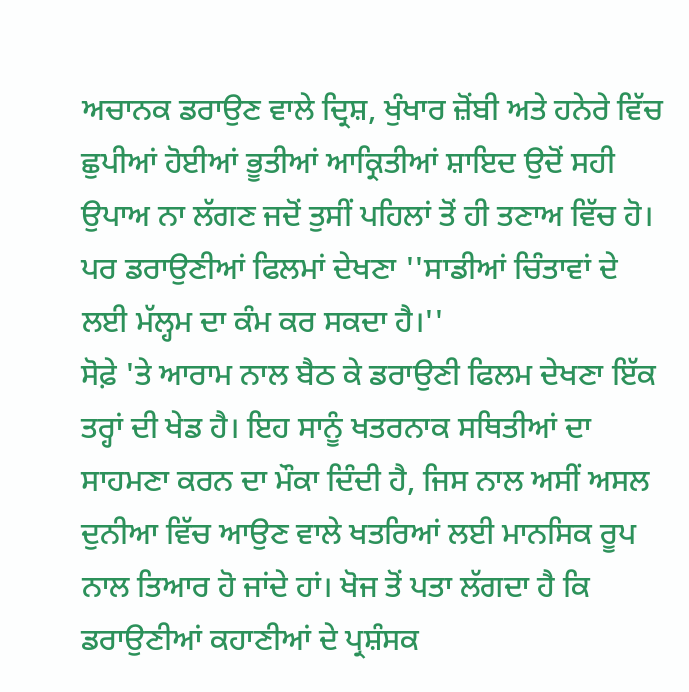ਅਚਾਨਕ ਡਰਾਉਣ ਵਾਲੇ ਦ੍ਰਿਸ਼, ਖੁੰਖਾਰ ਜ਼ੋਂਬੀ ਅਤੇ ਹਨੇਰੇ ਵਿੱਚ ਛੁਪੀਆਂ ਹੋਈਆਂ ਭੂਤੀਆਂ ਆਕ੍ਰਿਤੀਆਂ ਸ਼ਾਇਦ ਉਦੋਂ ਸਹੀ ਉਪਾਅ ਨਾ ਲੱਗਣ ਜਦੋਂ ਤੁਸੀਂ ਪਹਿਲਾਂ ਤੋਂ ਹੀ ਤਣਾਅ ਵਿੱਚ ਹੋ। ਪਰ ਡਰਾਉਣੀਆਂ ਫਿਲਮਾਂ ਦੇਖਣਾ ''ਸਾਡੀਆਂ ਚਿੰਤਾਵਾਂ ਦੇ ਲਈ ਮੱਲ੍ਹਮ ਦਾ ਕੰਮ ਕਰ ਸਕਦਾ ਹੈ।''
ਸੋਫ਼ੇ 'ਤੇ ਆਰਾਮ ਨਾਲ ਬੈਠ ਕੇ ਡਰਾਉਣੀ ਫਿਲਮ ਦੇਖਣਾ ਇੱਕ ਤਰ੍ਹਾਂ ਦੀ ਖੇਡ ਹੈ। ਇਹ ਸਾਨੂੰ ਖਤਰਨਾਕ ਸਥਿਤੀਆਂ ਦਾ ਸਾਹਮਣਾ ਕਰਨ ਦਾ ਮੌਕਾ ਦਿੰਦੀ ਹੈ, ਜਿਸ ਨਾਲ ਅਸੀਂ ਅਸਲ ਦੁਨੀਆ ਵਿੱਚ ਆਉਣ ਵਾਲੇ ਖਤਰਿਆਂ ਲਈ ਮਾਨਸਿਕ ਰੂਪ ਨਾਲ ਤਿਆਰ ਹੋ ਜਾਂਦੇ ਹਾਂ। ਖੋਜ ਤੋਂ ਪਤਾ ਲੱਗਦਾ ਹੈ ਕਿ ਡਰਾਉਣੀਆਂ ਕਹਾਣੀਆਂ ਦੇ ਪ੍ਰਸ਼ੰਸਕ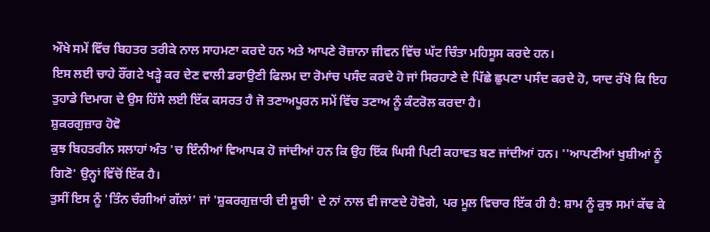ਔਖੇ ਸਮੇਂ ਵਿੱਚ ਬਿਹਤਰ ਤਰੀਕੇ ਨਾਲ ਸਾਹਮਣਾ ਕਰਦੇ ਹਨ ਅਤੇ ਆਪਣੇ ਰੋਜ਼ਾਨਾ ਜੀਵਨ ਵਿੱਚ ਘੱਟ ਚਿੰਤਾ ਮਹਿਸੂਸ ਕਰਦੇ ਹਨ।
ਇਸ ਲਈ ਚਾਹੇ ਰੌਂਗਟੇ ਖੜ੍ਹੇ ਕਰ ਦੇਣ ਵਾਲੀ ਡਰਾਉਣੀ ਫਿਲਮ ਦਾ ਰੋਮਾਂਚ ਪਸੰਦ ਕਰਦੇ ਹੋ ਜਾਂ ਸਿਰਹਾਣੇ ਦੇ ਪਿੱਛੇ ਛੁਪਣਾ ਪਸੰਦ ਕਰਦੇ ਹੋ, ਯਾਦ ਰੱਖੋ ਕਿ ਇਹ ਤੁਹਾਡੇ ਦਿਮਾਗ ਦੇ ਉਸ ਹਿੱਸੇ ਲਈ ਇੱਕ ਕਸਰਤ ਹੈ ਜੋ ਤਣਾਅਪੂਰਨ ਸਮੇਂ ਵਿੱਚ ਤਣਾਅ ਨੂੰ ਕੰਟਰੋਲ ਕਰਦਾ ਹੈ।
ਸ਼ੁਕਰਗੁਜ਼ਾਰ ਹੋਵੋ
ਕੁਝ ਬਿਹਤਰੀਨ ਸਲਾਹਾਂ ਅੰਤ 'ਚ ਇੰਨੀਆਂ ਵਿਆਪਕ ਹੋ ਜਾਂਦੀਆਂ ਹਨ ਕਿ ਉਹ ਇੱਕ ਘਿਸੀ ਪਿਟੀ ਕਹਾਵਤ ਬਣ ਜਾਂਦੀਆਂ ਹਨ। ''ਆਪਣੀਆਂ ਖੁਸ਼ੀਆਂ ਨੂੰ ਗਿਣੋ' ਉਨ੍ਹਾਂ ਵਿੱਚੋਂ ਇੱਕ ਹੈ।
ਤੁਸੀਂ ਇਸ ਨੂੰ 'ਤਿੰਨ ਚੰਗੀਆਂ ਗੱਲਾਂ' ਜਾਂ 'ਸ਼ੁਕਰਗੁਜ਼ਾਰੀ ਦੀ ਸੂਚੀ' ਦੇ ਨਾਂ ਨਾਲ ਵੀ ਜਾਣਦੇ ਹੋਵੋਗੇ, ਪਰ ਮੂਲ ਵਿਚਾਰ ਇੱਕ ਹੀ ਹੈ: ਸ਼ਾਮ ਨੂੰ ਕੁਝ ਸਮਾਂ ਕੱਢ ਕੇ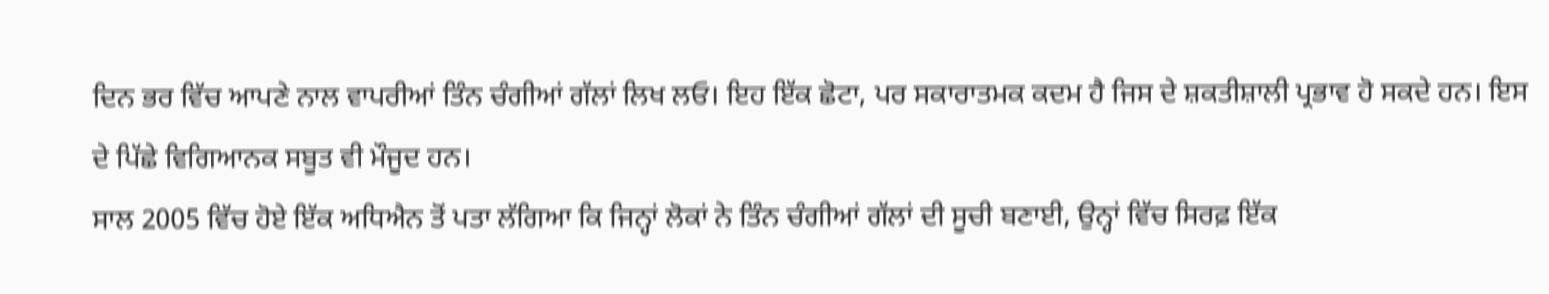ਦਿਨ ਭਰ ਵਿੱਚ ਆਪਣੇ ਨਾਲ ਵਾਪਰੀਆਂ ਤਿੰਨ ਚੰਗੀਆਂ ਗੱਲਾਂ ਲਿਖ ਲਓ। ਇਹ ਇੱਕ ਛੋਟਾ, ਪਰ ਸਕਾਰਾਤਮਕ ਕਦਮ ਹੈ ਜਿਸ ਦੇ ਸ਼ਕਤੀਸ਼ਾਲੀ ਪ੍ਰਭਾਵ ਹੋ ਸਕਦੇ ਹਨ। ਇਸ ਦੇ ਪਿੱਛੇ ਵਿਗਿਆਨਕ ਸਬੂਤ ਵੀ ਮੌਜੂਦ ਹਨ।
ਸਾਲ 2005 ਵਿੱਚ ਹੋਏ ਇੱਕ ਅਧਿਐਨ ਤੋਂ ਪਤਾ ਲੱਗਿਆ ਕਿ ਜਿਨ੍ਹਾਂ ਲੋਕਾਂ ਨੇ ਤਿੰਨ ਚੰਗੀਆਂ ਗੱਲਾਂ ਦੀ ਸੂਚੀ ਬਣਾਈ, ਉਨ੍ਹਾਂ ਵਿੱਚ ਸਿਰਫ਼ ਇੱਕ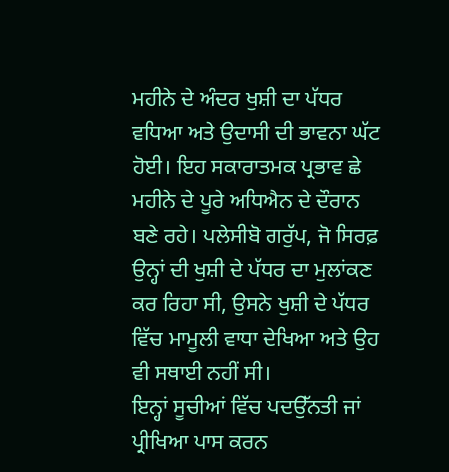ਮਹੀਨੇ ਦੇ ਅੰਦਰ ਖੁਸ਼ੀ ਦਾ ਪੱਧਰ ਵਧਿਆ ਅਤੇ ਉਦਾਸੀ ਦੀ ਭਾਵਨਾ ਘੱਟ ਹੋਈ। ਇਹ ਸਕਾਰਾਤਮਕ ਪ੍ਰਭਾਵ ਛੇ ਮਹੀਨੇ ਦੇ ਪੂਰੇ ਅਧਿਐਨ ਦੇ ਦੌਰਾਨ ਬਣੇ ਰਹੇ। ਪਲੇਸੀਬੋ ਗਰੁੱਪ, ਜੋ ਸਿਰਫ਼ ਉਨ੍ਹਾਂ ਦੀ ਖੁਸ਼ੀ ਦੇ ਪੱਧਰ ਦਾ ਮੁਲਾਂਕਣ ਕਰ ਰਿਹਾ ਸੀ, ਉਸਨੇ ਖੁਸ਼ੀ ਦੇ ਪੱਧਰ ਵਿੱਚ ਮਾਮੂਲੀ ਵਾਧਾ ਦੇਖਿਆ ਅਤੇ ਉਹ ਵੀ ਸਥਾਈ ਨਹੀਂ ਸੀ।
ਇਨ੍ਹਾਂ ਸੂਚੀਆਂ ਵਿੱਚ ਪਦਉੱਨਤੀ ਜਾਂ ਪ੍ਰੀਖਿਆ ਪਾਸ ਕਰਨ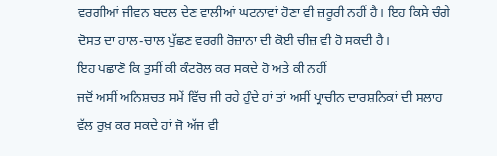ਵਰਗੀਆਂ ਜੀਵਨ ਬਦਲ ਦੇਣ ਵਾਲੀਆਂ ਘਟਨਾਵਾਂ ਹੋਣਾ ਵੀ ਜ਼ਰੂਰੀ ਨਹੀਂ ਹੈ। ਇਹ ਕਿਸੇ ਚੰਗੇ ਦੋਸਤ ਦਾ ਹਾਲ-ਚਾਲ ਪੁੱਛਣ ਵਰਗੀ ਰੋਜ਼ਾਨਾ ਦੀ ਕੋਈ ਚੀਜ਼ ਵੀ ਹੋ ਸਕਦੀ ਹੈ।
ਇਹ ਪਛਾਣੋ ਕਿ ਤੁਸੀਂ ਕੀ ਕੰਟਰੋਲ ਕਰ ਸਕਦੇ ਹੋ ਅਤੇ ਕੀ ਨਹੀਂ
ਜਦੋਂ ਅਸੀਂ ਅਨਿਸ਼ਚਤ ਸਮੇਂ ਵਿੱਚ ਜੀ ਰਹੇ ਹੁੰਦੇ ਹਾਂ ਤਾਂ ਅਸੀਂ ਪ੍ਰਾਚੀਨ ਦਾਰਸ਼ਨਿਕਾਂ ਦੀ ਸਲਾਹ ਵੱਲ ਰੁਖ਼ ਕਰ ਸਕਦੇ ਹਾਂ ਜੋ ਅੱਜ ਵੀ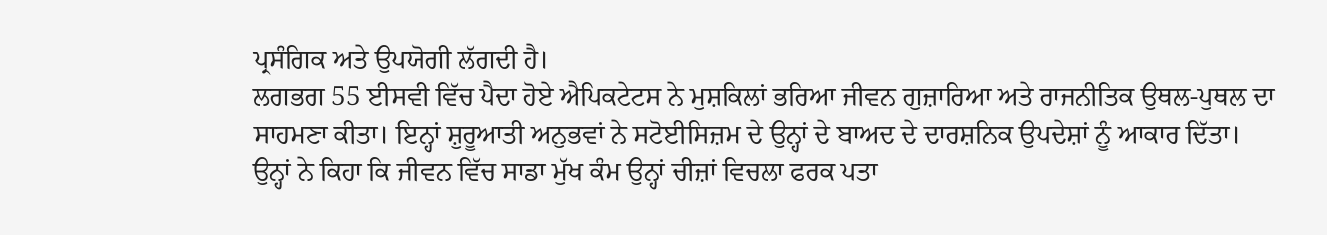ਪ੍ਰਸੰਗਿਕ ਅਤੇ ਉਪਯੋਗੀ ਲੱਗਦੀ ਹੈ।
ਲਗਭਗ 55 ਈਸਵੀ ਵਿੱਚ ਪੈਦਾ ਹੋਏ ਐਪਿਕਟੇਟਸ ਨੇ ਮੁਸ਼ਕਿਲਾਂ ਭਰਿਆ ਜੀਵਨ ਗੁਜ਼ਾਰਿਆ ਅਤੇ ਰਾਜਨੀਤਿਕ ਉਥਲ-ਪੁਥਲ ਦਾ ਸਾਹਮਣਾ ਕੀਤਾ। ਇਨ੍ਹਾਂ ਸ਼ੁਰੂਆਤੀ ਅਨੁਭਵਾਂ ਨੇ ਸਟੋਈਸਿਜ਼ਮ ਦੇ ਉਨ੍ਹਾਂ ਦੇ ਬਾਅਦ ਦੇ ਦਾਰਸ਼ਨਿਕ ਉਪਦੇਸ਼ਾਂ ਨੂੰ ਆਕਾਰ ਦਿੱਤਾ।
ਉਨ੍ਹਾਂ ਨੇ ਕਿਹਾ ਕਿ ਜੀਵਨ ਵਿੱਚ ਸਾਡਾ ਮੁੱਖ ਕੰਮ ਉਨ੍ਹਾਂ ਚੀਜ਼ਾਂ ਵਿਚਲਾ ਫਰਕ ਪਤਾ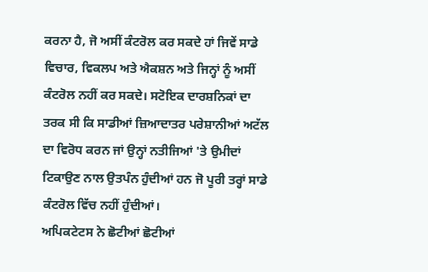ਕਰਨਾ ਹੈ, ਜੋ ਅਸੀਂ ਕੰਟਰੋਲ ਕਰ ਸਕਦੇ ਹਾਂ ਜਿਵੇਂ ਸਾਡੇ ਵਿਚਾਰ, ਵਿਕਲਪ ਅਤੇ ਐਕਸ਼ਨ ਅਤੇ ਜਿਨ੍ਹਾਂ ਨੂੰ ਅਸੀਂ ਕੰਟਰੋਲ ਨਹੀਂ ਕਰ ਸਕਦੇ। ਸਟੋਇਕ ਦਾਰਸ਼ਨਿਕਾਂ ਦਾ ਤਰਕ ਸੀ ਕਿ ਸਾਡੀਆਂ ਜ਼ਿਆਦਾਤਰ ਪਰੇਸ਼ਾਨੀਆਂ ਅਟੱਲ ਦਾ ਵਿਰੋਧ ਕਰਨ ਜਾਂ ਉਨ੍ਹਾਂ ਨਤੀਜਿਆਂ 'ਤੇ ਉਮੀਦਾਂ ਟਿਕਾਉਣ ਨਾਲ ਉਤਪੰਨ ਹੁੰਦੀਆਂ ਹਨ ਜੋ ਪੂਰੀ ਤਰ੍ਹਾਂ ਸਾਡੇ ਕੰਟਰੋਲ ਵਿੱਚ ਨਹੀਂ ਹੁੰਦੀਆਂ।
ਅਪਿਕਟੇਟਸ ਨੇ ਛੋਟੀਆਂ ਛੋਟੀਆਂ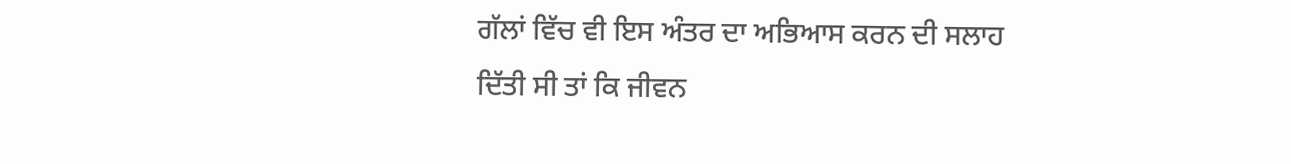ਗੱਲਾਂ ਵਿੱਚ ਵੀ ਇਸ ਅੰਤਰ ਦਾ ਅਭਿਆਸ ਕਰਨ ਦੀ ਸਲਾਹ ਦਿੱਤੀ ਸੀ ਤਾਂ ਕਿ ਜੀਵਨ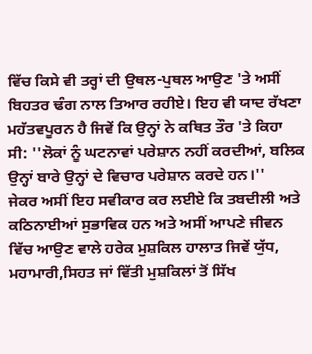ਵਿੱਚ ਕਿਸੇ ਵੀ ਤਰ੍ਹਾਂ ਦੀ ਉਥਲ-ਪੁਥਲ ਆਉਣ 'ਤੇ ਅਸੀਂ ਬਿਹਤਰ ਢੰਗ ਨਾਲ ਤਿਆਰ ਰਹੀਏ। ਇਹ ਵੀ ਯਾਦ ਰੱਖਣਾ ਮਹੱਤਵਪੂਰਨ ਹੈ ਜਿਵੇਂ ਕਿ ਉਨ੍ਹਾਂ ਨੇ ਕਥਿਤ ਤੌਰ 'ਤੇ ਕਿਹਾ ਸੀ: ''ਲੋਕਾਂ ਨੂੰ ਘਟਨਾਵਾਂ ਪਰੇਸ਼ਾਨ ਨਹੀਂ ਕਰਦੀਆਂ, ਬਲਿਕ ਉਨ੍ਹਾਂ ਬਾਰੇ ਉਨ੍ਹਾਂ ਦੇ ਵਿਚਾਰ ਪਰੇਸ਼ਾਨ ਕਰਦੇ ਹਨ।''
ਜੇਕਰ ਅਸੀਂ ਇਹ ਸਵੀਕਾਰ ਕਰ ਲਈਏ ਕਿ ਤਬਦੀਲੀ ਅਤੇ ਕਠਿਨਾਈਆਂ ਸੁਭਾਵਿਕ ਹਨ ਅਤੇ ਅਸੀਂ ਆਪਣੇ ਜੀਵਨ ਵਿੱਚ ਆਉਣ ਵਾਲੇ ਹਰੇਕ ਮੁਸ਼ਕਿਲ ਹਾਲਾਤ ਜਿਵੇਂ ਯੁੱਧ, ਮਹਾਮਾਰੀ,ਸਿਹਤ ਜਾਂ ਵਿੱਤੀ ਮੁਸ਼ਕਿਲਾਂ ਤੋਂ ਸਿੱਖ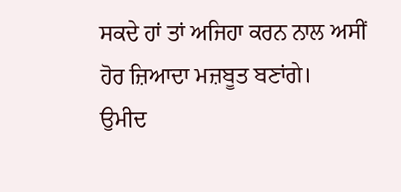ਸਕਦੇ ਹਾਂ ਤਾਂ ਅਜਿਹਾ ਕਰਨ ਨਾਲ ਅਸੀਂ ਹੋਰ ਜ਼ਿਆਦਾ ਮਜ਼ਬੂਤ ਬਣਾਂਗੇ।
ਉਮੀਦ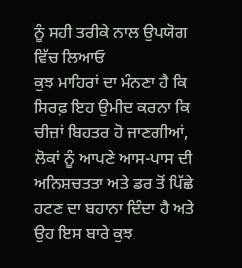ਨੂੰ ਸਹੀ ਤਰੀਕੇ ਨਾਲ ਉਪਯੋਗ ਵਿੱਚ ਲਿਆਓ
ਕੁਝ ਮਾਹਿਰਾਂ ਦਾ ਮੰਨਣਾ ਹੈ ਕਿ ਸਿਰਫ਼ ਇਹ ਉਮੀਦ ਕਰਨਾ ਕਿ ਚੀਜ਼ਾਂ ਬਿਹਤਰ ਹੋ ਜਾਣਗੀਆਂ, ਲੋਕਾਂ ਨੂੰ ਆਪਣੇ ਆਸ-ਪਾਸ ਦੀ ਅਨਿਸ਼ਚਤਤਾ ਅਤੇ ਡਰ ਤੋਂ ਪਿੱਛੇ ਹਟਣ ਦਾ ਬਹਾਨਾ ਦਿੰਦਾ ਹੈ ਅਤੇ ਉਹ ਇਸ ਬਾਰੇ ਕੁਝ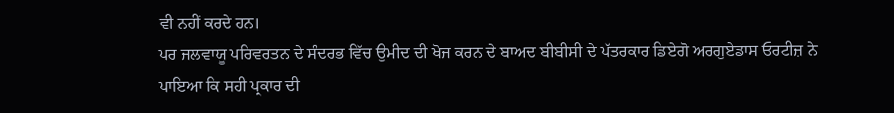ਵੀ ਨਹੀਂ ਕਰਦੇ ਹਨ।
ਪਰ ਜਲਵਾਯੂ ਪਰਿਵਰਤਨ ਦੇ ਸੰਦਰਭ ਵਿੱਚ ਉਮੀਦ ਦੀ ਖੋਜ ਕਰਨ ਦੇ ਬਾਅਦ ਬੀਬੀਸੀ ਦੇ ਪੱਤਰਕਾਰ ਡਿਏਗੋ ਅਰਗੁਏਡਾਸ ਓਰਟੀਜ਼ ਨੇ ਪਾਇਆ ਕਿ ਸਹੀ ਪ੍ਰਕਾਰ ਦੀ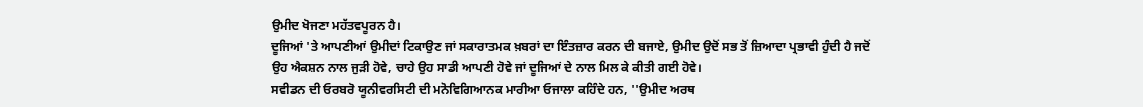ਉਮੀਦ ਖੋਜਣਾ ਮਹੱਤਵਪੂਰਨ ਹੈ।
ਦੂਜਿਆਂ 'ਤੇ ਆਪਣੀਆਂ ਉਮੀਦਾਂ ਟਿਕਾਉਣ ਜਾਂ ਸਕਾਰਾਤਮਕ ਖ਼ਬਰਾਂ ਦਾ ਇੰਤਜ਼ਾਰ ਕਰਨ ਦੀ ਬਜਾਏ, ਉਮੀਦ ਉਦੋਂ ਸਭ ਤੋਂ ਜ਼ਿਆਦਾ ਪ੍ਰਭਾਵੀ ਹੁੰਦੀ ਹੈ ਜਦੋਂ ਉਹ ਐਕਸ਼ਨ ਨਾਲ ਜੁੜੀ ਹੋਵੇ, ਚਾਹੇ ਉਹ ਸਾਡੀ ਆਪਣੀ ਹੋਵੇ ਜਾਂ ਦੂਜਿਆਂ ਦੇ ਨਾਲ ਮਿਲ ਕੇ ਕੀਤੀ ਗਈ ਹੋਵੇ।
ਸਵੀਡਨ ਦੀ ਓਰਬਰੋ ਯੂਨੀਵਰਸਿਟੀ ਦੀ ਮਨੋਵਿਗਿਆਨਕ ਮਾਰੀਆ ਓਜਾਲਾ ਕਹਿੰਦੇ ਹਨ, ''ਉਮੀਦ ਅਰਥ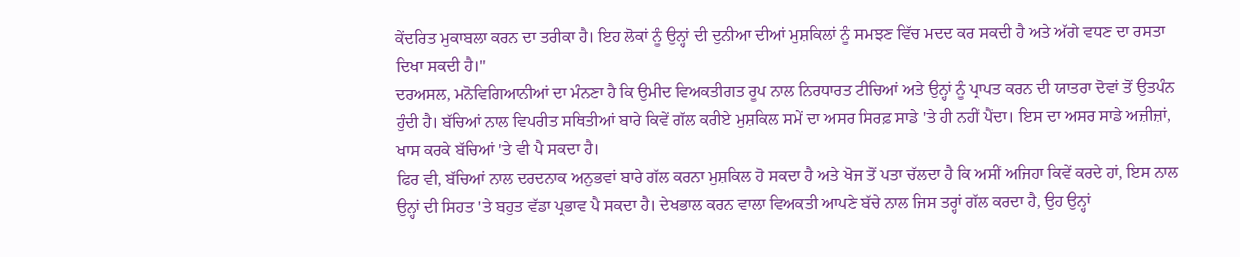ਕੇਂਦਰਿਤ ਮੁਕਾਬਲਾ ਕਰਨ ਦਾ ਤਰੀਕਾ ਹੈ। ਇਹ ਲੋਕਾਂ ਨੂੰ ਉਨ੍ਹਾਂ ਦੀ ਦੁਨੀਆ ਦੀਆਂ ਮੁਸ਼ਕਿਲਾਂ ਨੂੰ ਸਮਝਣ ਵਿੱਚ ਮਦਦ ਕਰ ਸਕਦੀ ਹੈ ਅਤੇ ਅੱਗੇ ਵਧਣ ਦਾ ਰਸਤਾ ਦਿਖਾ ਸਕਦੀ ਹੈ।''
ਦਰਅਸਲ, ਮਨੋਵਿਗਿਆਨੀਆਂ ਦਾ ਮੰਨਣਾ ਹੈ ਕਿ ਉਮੀਦ ਵਿਅਕਤੀਗਤ ਰੂਪ ਨਾਲ ਨਿਰਧਾਰਤ ਟੀਚਿਆਂ ਅਤੇ ਉਨ੍ਹਾਂ ਨੂੰ ਪ੍ਰਾਪਤ ਕਰਨ ਦੀ ਯਾਤਰਾ ਦੋਵਾਂ ਤੋਂ ਉਤਪੰਨ ਹੁੰਦੀ ਹੈ। ਬੱਚਿਆਂ ਨਾਲ ਵਿਪਰੀਤ ਸਥਿਤੀਆਂ ਬਾਰੇ ਕਿਵੇਂ ਗੱਲ ਕਰੀਏ ਮੁਸ਼ਕਿਲ ਸਮੇਂ ਦਾ ਅਸਰ ਸਿਰਫ਼ ਸਾਡੇ 'ਤੇ ਹੀ ਨਹੀਂ ਪੈਂਦਾ। ਇਸ ਦਾ ਅਸਰ ਸਾਡੇ ਅਜ਼ੀਜ਼ਾਂ, ਖਾਸ ਕਰਕੇ ਬੱਚਿਆਂ 'ਤੇ ਵੀ ਪੈ ਸਕਦਾ ਹੈ।
ਫਿਰ ਵੀ, ਬੱਚਿਆਂ ਨਾਲ ਦਰਦਨਾਕ ਅਨੁਭਵਾਂ ਬਾਰੇ ਗੱਲ ਕਰਨਾ ਮੁਸ਼ਕਿਲ ਹੋ ਸਕਦਾ ਹੈ ਅਤੇ ਖੋਜ ਤੋਂ ਪਤਾ ਚੱਲਦਾ ਹੈ ਕਿ ਅਸੀਂ ਅਜਿਹਾ ਕਿਵੇਂ ਕਰਦੇ ਹਾਂ, ਇਸ ਨਾਲ ਉਨ੍ਹਾਂ ਦੀ ਸਿਹਤ 'ਤੇ ਬਹੁਤ ਵੱਡਾ ਪ੍ਰਭਾਵ ਪੈ ਸਕਦਾ ਹੈ। ਦੇਖਭਾਲ ਕਰਨ ਵਾਲਾ ਵਿਅਕਤੀ ਆਪਣੇ ਬੱਚੇ ਨਾਲ ਜਿਸ ਤਰ੍ਹਾਂ ਗੱਲ ਕਰਦਾ ਹੈ, ਉਹ ਉਨ੍ਹਾਂ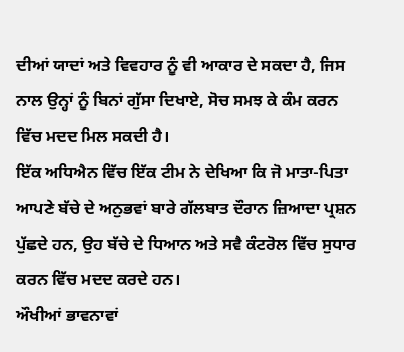ਦੀਆਂ ਯਾਦਾਂ ਅਤੇ ਵਿਵਹਾਰ ਨੂੰ ਵੀ ਆਕਾਰ ਦੇ ਸਕਦਾ ਹੈ, ਜਿਸ ਨਾਲ ਉਨ੍ਹਾਂ ਨੂੰ ਬਿਨਾਂ ਗੁੱਸਾ ਦਿਖਾਏ, ਸੋਚ ਸਮਝ ਕੇ ਕੰਮ ਕਰਨ ਵਿੱਚ ਮਦਦ ਮਿਲ ਸਕਦੀ ਹੈ।
ਇੱਕ ਅਧਿਐਨ ਵਿੱਚ ਇੱਕ ਟੀਮ ਨੇ ਦੇਖਿਆ ਕਿ ਜੋ ਮਾਤਾ-ਪਿਤਾ ਆਪਣੇ ਬੱਚੇ ਦੇ ਅਨੁਭਵਾਂ ਬਾਰੇ ਗੱਲਬਾਤ ਦੌਰਾਨ ਜ਼ਿਆਦਾ ਪ੍ਰਸ਼ਨ ਪੁੱਛਦੇ ਹਨ, ਉਹ ਬੱਚੇ ਦੇ ਧਿਆਨ ਅਤੇ ਸਵੈ ਕੰਟਰੋਲ ਵਿੱਚ ਸੁਧਾਰ ਕਰਨ ਵਿੱਚ ਮਦਦ ਕਰਦੇ ਹਨ।
ਔਖੀਆਂ ਭਾਵਨਾਵਾਂ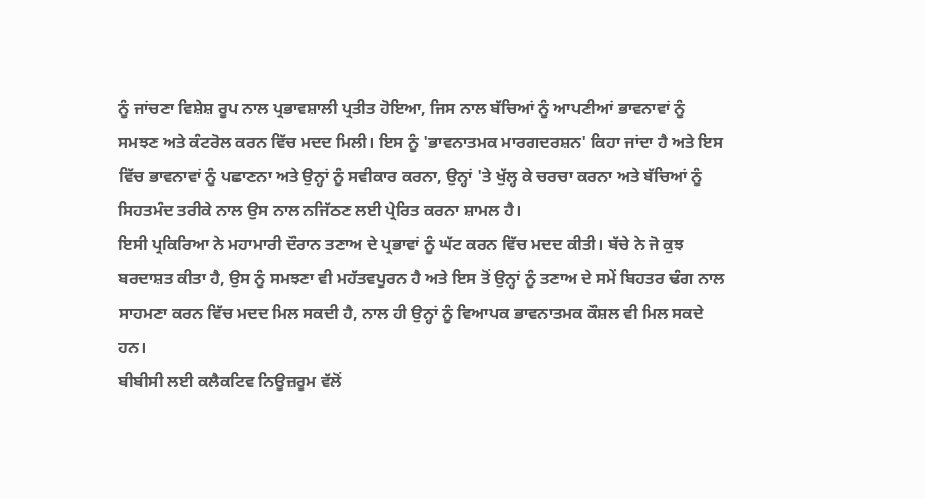ਨੂੰ ਜਾਂਚਣਾ ਵਿਸ਼ੇਸ਼ ਰੂਪ ਨਾਲ ਪ੍ਰਭਾਵਸ਼ਾਲੀ ਪ੍ਰਤੀਤ ਹੋਇਆ, ਜਿਸ ਨਾਲ ਬੱਚਿਆਂ ਨੂੰ ਆਪਣੀਆਂ ਭਾਵਨਾਵਾਂ ਨੂੰ ਸਮਝਣ ਅਤੇ ਕੰਟਰੋਲ ਕਰਨ ਵਿੱਚ ਮਦਦ ਮਿਲੀ। ਇਸ ਨੂੰ 'ਭਾਵਨਾਤਮਕ ਮਾਰਗਦਰਸ਼ਨ' ਕਿਹਾ ਜਾਂਦਾ ਹੈ ਅਤੇ ਇਸ ਵਿੱਚ ਭਾਵਨਾਵਾਂ ਨੂੰ ਪਛਾਣਨਾ ਅਤੇ ਉਨ੍ਹਾਂ ਨੂੰ ਸਵੀਕਾਰ ਕਰਨਾ, ਉਨ੍ਹਾਂ 'ਤੇ ਖੁੱਲ੍ਹ ਕੇ ਚਰਚਾ ਕਰਨਾ ਅਤੇ ਬੱਚਿਆਂ ਨੂੰ ਸਿਹਤਮੰਦ ਤਰੀਕੇ ਨਾਲ ਉਸ ਨਾਲ ਨਜਿੱਠਣ ਲਈ ਪ੍ਰੇਰਿਤ ਕਰਨਾ ਸ਼ਾਮਲ ਹੈ।
ਇਸੀ ਪ੍ਰਕਿਰਿਆ ਨੇ ਮਹਾਮਾਰੀ ਦੌਰਾਨ ਤਣਾਅ ਦੇ ਪ੍ਰਭਾਵਾਂ ਨੂੰ ਘੱਟ ਕਰਨ ਵਿੱਚ ਮਦਦ ਕੀਤੀ। ਬੱਚੇ ਨੇ ਜੋ ਕੁਝ ਬਰਦਾਸ਼ਤ ਕੀਤਾ ਹੈ, ਉਸ ਨੂੰ ਸਮਝਣਾ ਵੀ ਮਹੱਤਵਪੂਰਨ ਹੈ ਅਤੇ ਇਸ ਤੋਂ ਉਨ੍ਹਾਂ ਨੂੰ ਤਣਾਅ ਦੇ ਸਮੇਂ ਬਿਹਤਰ ਢੰਗ ਨਾਲ ਸਾਹਮਣਾ ਕਰਨ ਵਿੱਚ ਮਦਦ ਮਿਲ ਸਕਦੀ ਹੈ, ਨਾਲ ਹੀ ਉਨ੍ਹਾਂ ਨੂੰ ਵਿਆਪਕ ਭਾਵਨਾਤਮਕ ਕੌਸ਼ਲ ਵੀ ਮਿਲ ਸਕਦੇ ਹਨ।
ਬੀਬੀਸੀ ਲਈ ਕਲੈਕਟਿਵ ਨਿਊਜ਼ਰੂਮ ਵੱਲੋਂ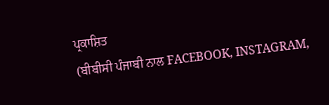ਪ੍ਰਕਾਸ਼ਿਤ
(ਬੀਬੀਸੀ ਪੰਜਾਬੀ ਨਾਲ FACEBOOK, INSTAGRAM,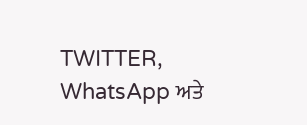TWITTER, WhatsApp ਅਤੇ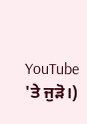YouTube 'ਤੇ ਜੁੜੋ।)